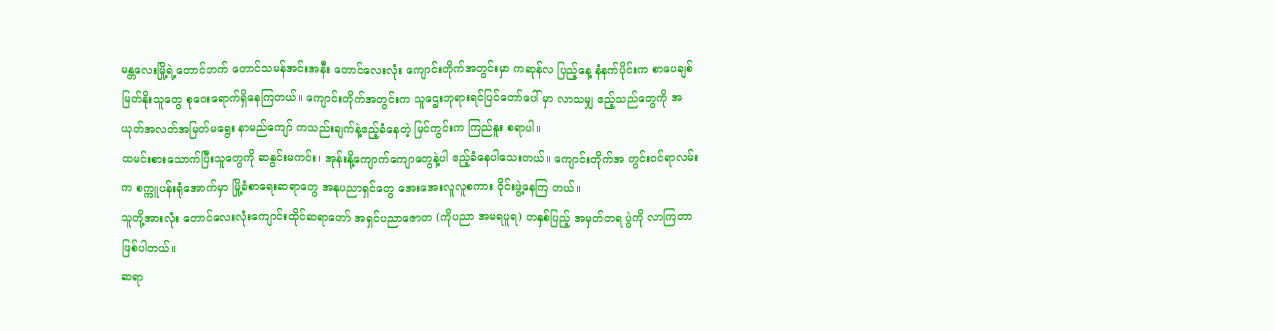မန္တလေးမြို့ရဲ့တောင်ဘက် တောင်သမန်အင်းအနီး တောင်လေးလုံး ကျောင်းတိုက်အတွင်းမှာ ကဆုန်လ ပြည့်နေ့ နံနက်ပိုင်းက စာပေချစ်မြတ်နိုးသူတွေ စုဝေးရောက်ရှိနေကြတယ်။ ကျောင်းတိုက်အတွင်းက သူဌေးဘုရားရင်ပြင်တော်ပေါ် မှာ လာသမျှ ဧည့်သည်တွေကို အယုတ်အလတ်အမြတ်မရွေး နာမည်ကျော် ကသည်းချက်နဲ့ဧည့်ခံနေတဲ့ မြင်ကွင်းက ကြည်နူး စရာပါ။
ထမင်းစားသောက်ပြီးသူတွေကို ဆနွင်းမကင်း၊ အုန်းနို့ကျောက်ကျောတွေနဲ့ပါ ဧည့်ခံနေပါသေးတယ်။ ကျောင်းတိုက်အ တွင်းဝင်ရာလမ်းက စက္ကူပန်းရုံအောက်မှာ မြို့ခံစာရေးဆရာတွေ အနုပညာရှင်တွေ အေးအေးလူလူစကား ဝိုင်းဖွဲ့နေကြ တယ်။
သူတို့အားလုံး တောင်လေးလုံးကျောင်းထိုင်ဆရာတော် အရှင်ပညာဇောတ (ကိုပညာ အမရပူရ) တနှစ်ပြည့် အမှတ်တရ ပွဲကို လာကြတာဖြစ်ပါတယ်။
ဆရာ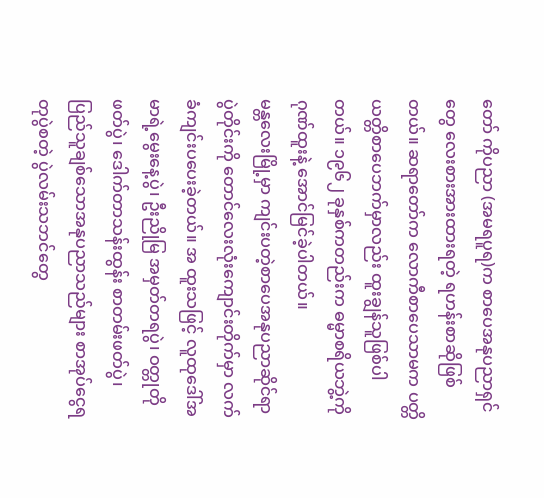တော် ကိုပညာ (အမရပူရ)က စာပေအနုပညာရှင်တွေ လေးစားအားထားရတဲ့ ရဟန်းစာဆိုဖြစ်တယ်။ ဆရာတော်က လောကီစာပေသာမက ပတ္တိယတ္တိစာပေဘက်မှာလည်း ထူးချွန်သူဖြစ်ပါတယ်။ ၁၉၆၂ ခုနှစ်ကတည်းက ဓမ္မာစရိယဘွဲ့ကို ဂုဏ်ထူးနဲ့ အောင်မြင်ခဲ့ပါတယ်။
မန္တလေးမြို့မှာ ကျင်းပတဲ့စာပေအနုပညာဆိုင်ရာပွဲတိုင်းကို တောင်လေးလုံးကျောင်းတိုက်မှာ လက်ခံကျင်းပပေးခဲ့တယ်။ အ ထူးသဖြင့် လူထုဒေါ်အမာရဲ့မွေးနေ့ပွဲ၊ ဦးညိုမြ အမှတ်တရပွဲ၊ ဝတ္တုတို ဖတ်ပွဲ၊ ဒေါက်တာသန်းထွန်း စာတမ်းဖတ်ပွဲ၊ ပြည်သူချစ်သောအနုပညာသည်များ စာအုပ်ငွေရတုပွဲစတဲ့ ပွဲလမ်းသဘင်တွေ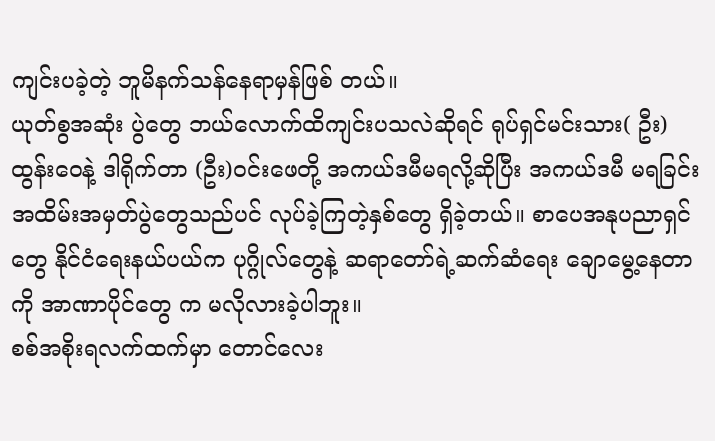ကျင်းပခဲ့တဲ့ ဘူမိနက်သန်နေရာမှန်ဖြစ် တယ်။
ယုတ်စွအဆုံး ပွဲတွေ ဘယ်လောက်ထိကျင်းပသလဲဆိုရင် ရုပ်ရှင်မင်းသား( ဦး) ထွန်းဝေနဲ့ ဒါရိုက်တာ (ဦး)ဝင်းဖေတို့ အကယ်ဒမီမရလို့ဆိုပြီး အကယ်ဒမီ မရခြင်း အထိမ်းအမှတ်ပွဲတွေသည်ပင် လုပ်ခဲ့ကြတဲ့နှစ်တွေ ရှိခဲ့တယ်။ စာပေအနုပညာရှင်တွေ နိုင်ငံရေးနယ်ပယ်က ပုဂ္ဂိုလ်တွေနဲ့ ဆရာတော်ရဲ့ဆက်ဆံရေး ချောမွေ့နေတာကို အာဏာပိုင်တွေ က မလိုလားခဲ့ပါဘူး။
စစ်အစိုးရလက်ထက်မှာ တောင်လေး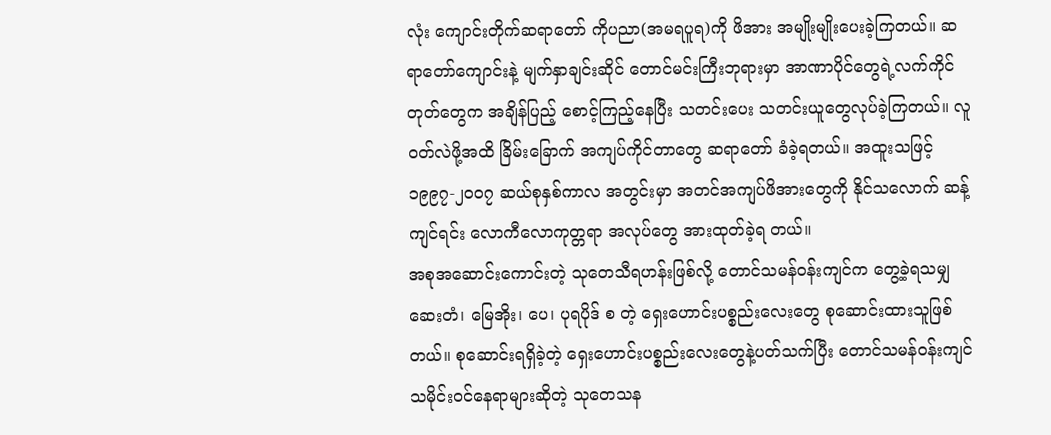လုံး ကျောင်းတိုက်ဆရာတော် ကိုပညာ(အမရပူရ)ကို ဖိအား အမျိုးမျိုးပေးခဲ့ကြတယ်။ ဆရာတော်ကျောင်းနဲ့ မျက်နှာချင်းဆိုင် တောင်မင်းကြီးဘုရားမှာ အာဏာပိုင်တွေရဲ့လက်ကိုင်တုတ်တွေက အချိန်ပြည့် စောင့်ကြည့်နေပြီး သတင်းပေး သတင်းယူတွေလုပ်ခဲ့ကြတယ်။ လူဝတ်လဲဖို့အထိ ခြိမ်းခြောက် အကျပ်ကိုင်တာတွေ ဆရာတော် ခံခဲ့ရတယ်။ အထူးသဖြင့် ၁၉၉၇-၂၀၀၇ ဆယ်စုနှစ်ကာလ အတွင်းမှာ အတင်အကျပ်ဖိအားတွေကို နိုင်သလောက် ဆန့်ကျင်ရင်း လောကီလောကုတ္တရာ အလုပ်တွေ အားထုတ်ခဲ့ရ တယ်။
အစုအဆောင်းကောင်းတဲ့ သုတေသီရဟန်းဖြစ်လို့ တောင်သမန်ဝန်းကျင်က တွေ့ခဲ့ရသမျှ ဆေးတံ၊ မြေအိုး၊ ပေ၊ ပုရပိုဒ် စ တဲ့ ရှေးဟောင်းပစ္စည်းလေးတွေ စုဆောင်းထားသူဖြစ်တယ်။ စုဆောင်းရရှိခဲ့တဲ့ ရှေးဟောင်းပစ္စည်းလေးတွေနဲ့ပတ်သက်ပြီး တောင်သမန်ဝန်းကျင် သမိုင်းဝင်နေရာများဆိုတဲ့ သုတေသန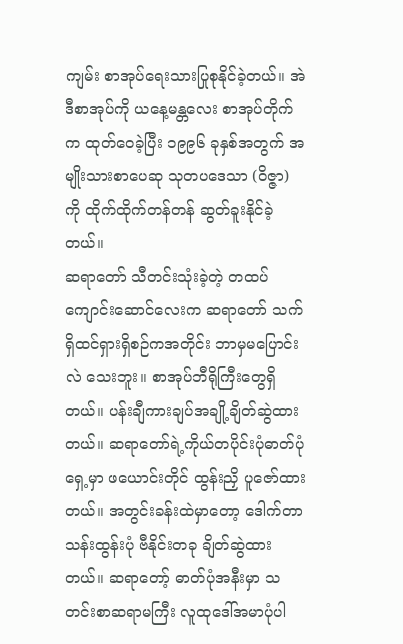ကျမ်း စာအုပ်ရေးသားပြုစုနိုင်ခဲ့တယ်။ အဲဒီစာအုပ်ကို ယနေ့မန္တလေး စာအုပ်တိုက်က ထုတ်ဝေခဲ့ပြီး ၁၉၉၆ ခုနှစ်အတွက် အမျိုးသားစာပေဆု သုတပဒေသာ (ဝိဇ္ဇာ) ကို ထိုက်ထိုက်တန်တန် ဆွတ်ခူးနိုင်ခဲ့တယ်။
ဆရာတော် သီတင်းသုံးခဲ့တဲ့ တထပ်ကျောင်းဆောင်လေးက ဆရာတော် သက်ရှိထင်ရှားရှိစဉ်ကအတိုင်း ဘာမှမပြောင်းလဲ သေးဘူး။ စာအုပ်ဘီရိုကြီးတွေရှိတယ်။ ပန်းချီကားချပ်အချို့ချိတ်ဆွဲထားတယ်။ ဆရာတော်ရဲ့ကိုယ်တပိုင်းပုံဓာတ်ပုံရှေ့မှာ ဖယောင်းတိုင် ထွန်းညှိ ပူဇော်ထားတယ်။ အတွင်းခန်းထဲမှာတော့ ဒေါက်တာသန်းထွန်းပုံ ဗီနိုင်းတခု ချိတ်ဆွဲထားတယ်။ ဆရာတော့် ဓာတ်ပုံအနီးမှာ သတင်းစာဆရာမကြီး လူထုဒေါ်အမာပုံပါ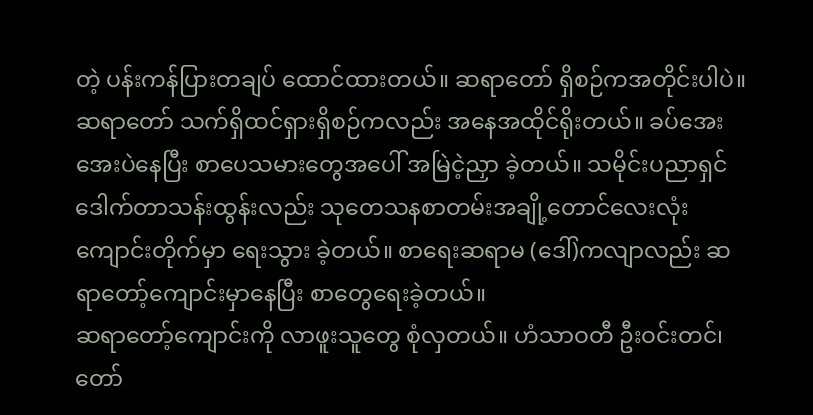တဲ့ ပန်းကန်ပြားတချပ် ထောင်ထားတယ်။ ဆရာတော် ရှိစဉ်ကအတိုင်းပါပဲ။
ဆရာတော် သက်ရှိထင်ရှားရှိစဉ်ကလည်း အနေအထိုင်ရိုးတယ်။ ခပ်အေးအေးပဲနေပြီး စာပေသမားတွေအပေါ် အမြဲငဲ့ညှာ ခဲ့တယ်။ သမိုင်းပညာရှင် ဒေါက်တာသန်းထွန်းလည်း သုတေသနစာတမ်းအချို့တောင်လေးလုံးကျောင်းတိုက်မှာ ရေးသွား ခဲ့တယ်။ စာရေးဆရာမ (ဒေါ်)ကလျာလည်း ဆရာတော့်ကျောင်းမှာနေပြီး စာတွေရေးခဲ့တယ်။
ဆရာတော့်ကျောင်းကို လာဖူးသူတွေ စုံလှတယ်။ ဟံသာဝတီ ဦးဝင်းတင်၊ တော်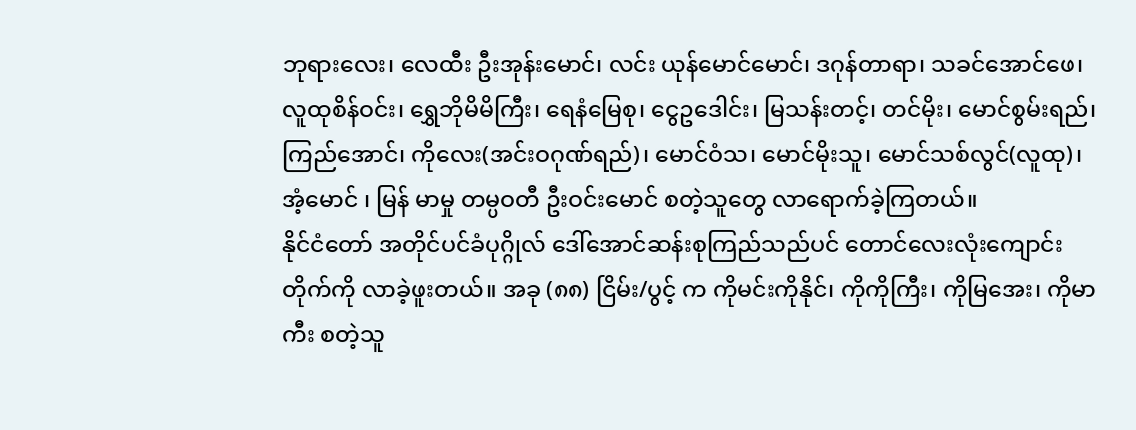ဘုရားလေး၊ လေထီး ဦးအုန်းမောင်၊ လင်း ယုန်မောင်မောင်၊ ဒဂုန်တာရာ၊ သခင်အောင်ဖေ၊ လူထုစိန်ဝင်း၊ ရွှေဘိုမိမိကြီး၊ ရေနံမြေစု၊ ငွေဥဒေါင်း၊ မြသန်းတင့်၊ တင်မိုး၊ မောင်စွမ်းရည်၊ ကြည်အောင်၊ ကိုလေး(အင်းဝဂုဏ်ရည်)၊ မောင်ဝံသ၊ မောင်မိုးသူ၊ မောင်သစ်လွင်(လူထု)၊ အံ့မောင် ၊ မြန် မာမှု တမ္ပဝတီ ဦးဝင်းမောင် စတဲ့သူတွေ လာရောက်ခဲ့ကြတယ်။
နိုင်ငံတော် အတိုင်ပင်ခံပုဂ္ဂိုလ် ဒေါ်အောင်ဆန်းစုကြည်သည်ပင် တောင်လေးလုံးကျောင်းတိုက်ကို လာခဲ့ဖူးတယ်။ အခု (၈၈) ငြိမ်း/ပွင့် က ကိုမင်းကိုနိုင်၊ ကိုကိုကြီး၊ ကိုမြအေး၊ ကိုမာကီး စတဲ့သူ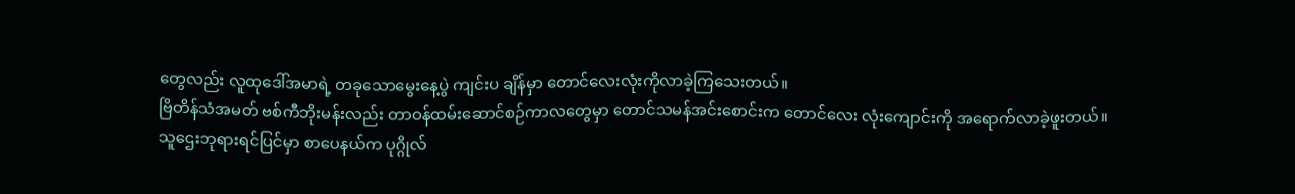တွေလည်း လူထုဒေါ်အမာရဲ့ တခုသောမွေးနေ့ပွဲ ကျင်းပ ချိန်မှာ တောင်လေးလုံးကိုလာခဲ့ကြသေးတယ်။
ဗြိတိန်သံအမတ် ဗစ်ကီဘိုးမန်းလည်း တာဝန်ထမ်းဆောင်စဉ်ကာလတွေမှာ တောင်သမန်အင်းစောင်းက တောင်လေး လုံးကျောင်းကို အရောက်လာခဲ့ဖူးတယ်။
သူဌေးဘုရားရင်ပြင်မှာ စာပေနယ်က ပုဂ္ဂိုလ်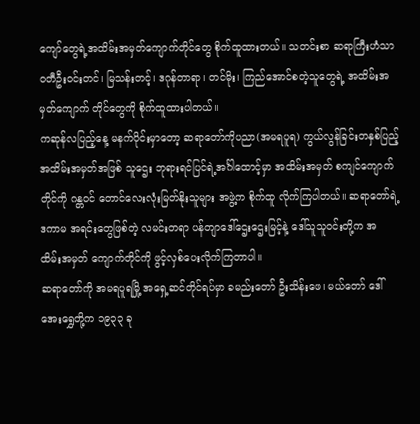ကျော်တွေရဲ့အထိမ်းအမှတ်ကျောက်တိုင်တွေ စိုက်ထူထားတယ်။ သတင်းစာ ဆရာကြီးဟံသာဝတီဦးဝင်းတင်၊ မြသန်းတင့်၊ ဒဂုန်တာရာ၊ တင်မိုး၊ ကြည်အောင်စတဲ့သူတွေရဲ့ အထိမ်းအမှတ်ကျောက် တိုင်တွေကို စိုက်ထူထားပါတယ်။
ကဆုန်လပြည့်နေ့ မနက်ပိုင်းမှာတော့ ဆရာတော်ကိုပညာ(အမရပူရ) ကွယ်လွန်ခြင်းတနှစ်ပြည့် အထိမ်းအမှတ်အဖြစ် သူဌေး ဘုရားရင်ပြင်ရဲ့အင်္ဂါထောင့်မှာ အထိမ်းအမှတ် စကျင်ကျောက်တိုင်ကို ဂန္တဝင် တောင်လေးလုံးမြတ်နိုးသူများ အဖွဲ့က စိုက်ထူ လိုက်ကြပါတယ်။ ဆရာတော်ရဲ့ဒကာမ အရင်းတွေဖြစ်တဲ့ လမင်းတရာ ပန်တျာဒေါ်ဌေးဌေးမြင့်နဲ့ ဒေါ်သူသူဝင်းတို့က အ ထိမ်းအမှတ် ကျောက်တိုင်ကို ဖွင့်လှစ်ပေးလိုက်ကြတာပါ။
ဆရာတော်ကို အမရပူရမြို့ အရှေ့ဆင်တိုင်ရပ်မှာ ခမည်းတော် ဦးသိန်းဖေ၊ မယ်တော် ဒေါ်အေးရွှေတို့က ၁၉၃၃ ခု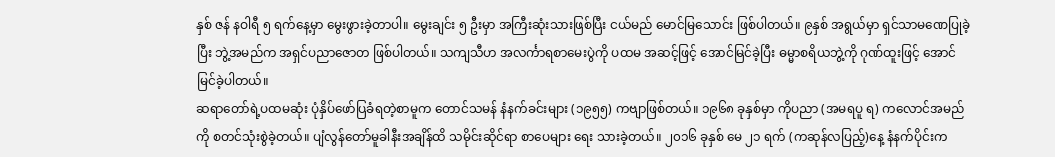နှစ် ဇန် နဝါရီ ၅ ရက်နေ့မှာ မွေးဖွားခဲ့တာပါ။ မွေးချင်း ၅ ဦးမှာ အကြီးဆုံးသားဖြစ်ပြီး ငယ်မည် မောင်မြသောင်း ဖြစ်ပါတယ်။ ၉နှစ် အရွယ်မှာ ရှင်သာမဏေပြုခဲ့ပြီး ဘွဲ့အမည်က အရှင်ပညာဇောတ ဖြစ်ပါတယ်။ သကျသီဟ အလင်္ကာရစာမေးပွဲကို ပထမ အဆင့်ဖြင့် အောင်မြင်ခဲ့ပြီး ဓမ္မာစရိယဘွဲ့ကို ဂုဏ်ထူးဖြင့် အောင်မြင်ခဲ့ပါတယ်။
ဆရာတော်ရဲ့ပထမဆုံး ပုံနှိပ်ဖော်ပြခံရတဲ့စာမူက တောင်သမန် နံနက်ခင်းများ (၁၉၅၅) ကဗျာဖြစ်တယ်။ ၁၉၆၈ ခုနှစ်မှာ ကိုပညာ (အမရပူ ရ) ကလောင်အမည်ကို စတင်သုံးစွဲခဲ့တယ်။ ပျံလွန်တော်မူခါနီးအချိန်ထိ သမိုင်းဆိုင်ရာ စာပေများ ရေး သားခဲ့တယ်။ ၂၀၁၆ ခုနှစ် မေ ၂၁ ရက် (ကဆုန်လပြည့်)နေ့ နံနက်ပိုင်းက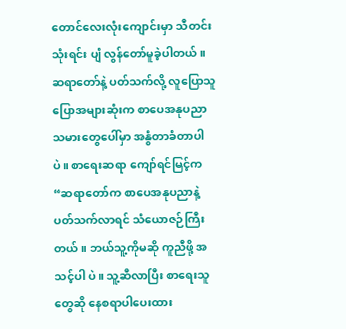တောင်လေးလုံးကျောင်းမှာ သီတင်းသုံးရင်း ပျံ လွန်တော်မူခဲ့ပါတယ်။
ဆရာတော်နဲ့ ပတ်သက်လို့ လူပြောသူပြောအများဆုံးက စာပေအနုပညာသမားတွေပေါ်မှာ အနွံတာခံတာပါပဲ။ စာရေးဆရာ ကျော်ရင်မြင့်က “ဆရာတော်က စာပေအနုပညာနဲ့ပတ်သက်လာရင် သံယောဇဉ်ကြီးတယ်။ ဘယ်သူ့ကိုမဆို ကူညီဖို့ အသင့်ပါ ပဲ။ သူ့ဆီလာပြီး စာရေးသူတွေဆို နေစရာပါပေးထား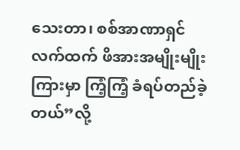သေးတာ၊ စစ်အာဏာရှင်လက်ထက် ဖိအားအမျိုးမျိုးကြားမှာ ကြံ့ကြံ့ ခံရပ်တည်ခဲ့တယ်”လို့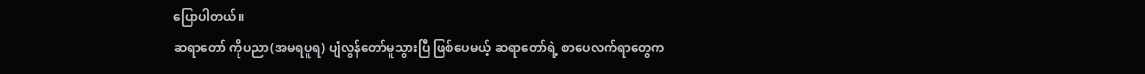ပြောပါတယ်။
ဆရာတော် ကိုပညာ(အမရပူရ) ပျံလွန်တော်မူသွားပြီ ဖြစ်ပေမယ့် ဆရာတော်ရဲ့ စာပေလက်ရာတွေက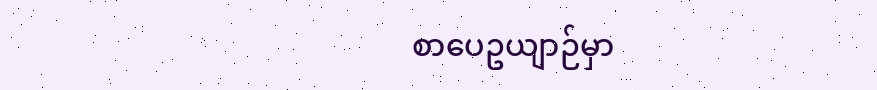စာပေဥယျာဉ်မှာ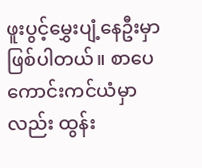ဖူးပွင့်မွှေးပျံ့နေဦးမှာဖြစ်ပါတယ်။ စာပေကောင်းကင်ယံမှာလည်း ထွန်း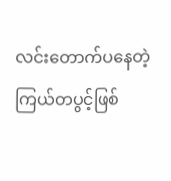လင်းတောက်ပနေတဲ့ ကြယ်တပွင့်ဖြစ်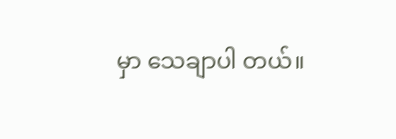မှာ သေချာပါ တယ်။